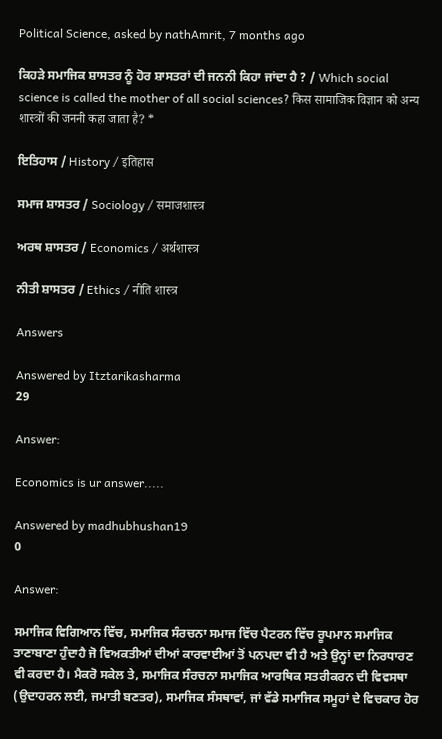Political Science, asked by nathAmrit, 7 months ago

ਕਿਹੜੇ ਸਮਾਜਿਕ ਸ਼ਾਸਤਰ ਨੂੰ ਹੋਰ ਸ਼ਾਸਤਰਾਂ ਦੀ ਜਨਨੀ ਕਿਹਾ ਜਾਂਦਾ ਹੈ ? / Which social science is called the mother of all social sciences? किस सामाजिक विज्ञान को अन्य शास्त्रों की जननी कहा जाता है? *

ਇਤਿਹਾਸ / History / इतिहास

ਸਮਾਜ ਸ਼ਾਸਤਰ / Sociology / समाजशास्त्र

ਅਰਥ ਸ਼ਾਸਤਰ / Economics / अर्थशास्त्र

ਨੀਤੀ ਸ਼ਾਸਤਰ / Ethics / नीति शास्त्र

Answers

Answered by Itztarikasharma
29

Answer:

Economics is ur answer.....

Answered by madhubhushan19
0

Answer:

ਸਮਾਜਿਕ ਵਿਗਿਆਨ ਵਿੱਚ, ਸਮਾਜਿਕ ਸੰਰਚਨਾ ਸਮਾਜ ਵਿੱਚ ਪੈਟਰਨ ਵਿੱਚ ਰੂਪਮਾਨ ਸਮਾਜਿਕ ਤਾਣਾਬਾਣਾ ਹੁੰਦਾਹੈ ਜੋ ਵਿਅਕਤੀਆਂ ਦੀਆਂ ਕਾਰਵਾਈਆਂ ਤੋਂ ਪਨਪਦਾ ਵੀ ਹੈ ਅਤੇ ਉਨ੍ਹਾਂ ਦਾ ਨਿਰਧਾਰਣ ਵੀ ਕਰਦਾ ਹੈ। ਮੈਕਰੋ ਸਕੇਲ ਤੇ, ਸਮਾਜਿਕ ਸੰਰਚਨਾ ਸਮਾਜਿਕ ਆਰਥਿਕ ਸਤਰੀਕਰਨ ਦੀ ਵਿਵਸਥਾ (ਉਦਾਹਰਨ ਲਈ, ਜਮਾਤੀ ਬਣਤਰ), ਸਮਾਜਿਕ ਸੰਸਥਾਵਾਂ, ਜਾਂ ਵੱਡੇ ਸਮਾਜਿਕ ਸਮੂਹਾਂ ਦੇ ਵਿਚਕਾਰ ਹੋਰ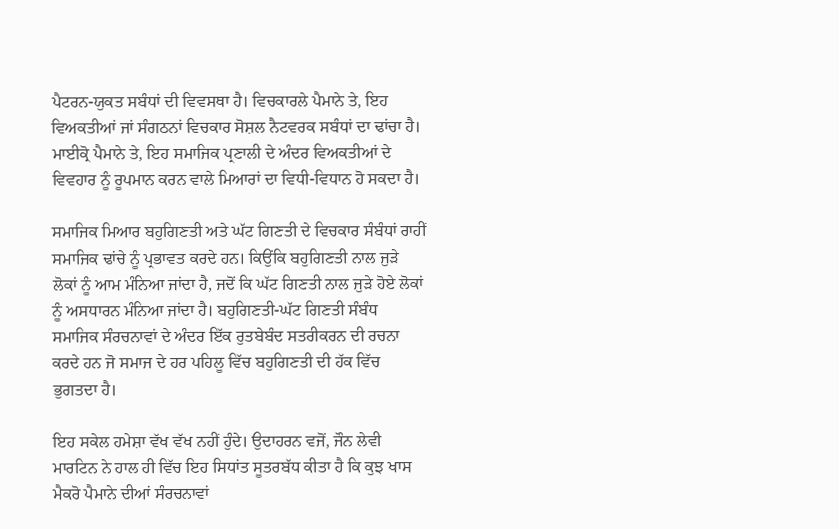ਪੈਟਰਨ-ਯੁਕਤ ਸਬੰਧਾਂ ਦੀ ਵਿਵਸਥਾ ਹੈ। ਵਿਚਕਾਰਲੇ ਪੈਮਾਨੇ ਤੇ, ਇਹ ਵਿਅਕਤੀਆਂ ਜਾਂ ਸੰਗਠਨਾਂ ਵਿਚਕਾਰ ਸੋਸ਼ਲ ਨੈਟਵਰਕ ਸਬੰਧਾਂ ਦਾ ਢਾਂਚਾ ਹੈ। ਮਾਈਕ੍ਰੋ ਪੈਮਾਨੇ ਤੇ, ਇਹ ਸਮਾਜਿਕ ਪ੍ਰਣਾਲੀ ਦੇ ਅੰਦਰ ਵਿਅਕਤੀਆਂ ਦੇ ਵਿਵਹਾਰ ਨੂੰ ਰੂਪਮਾਨ ਕਰਨ ਵਾਲੇ ਮਿਆਰਾਂ ਦਾ ਵਿਧੀ-ਵਿਧਾਨ ਹੋ ਸਕਦਾ ਹੈ।

ਸਮਾਜਿਕ ਮਿਆਰ ਬਹੁਗਿਣਤੀ ਅਤੇ ਘੱਟ ਗਿਣਤੀ ਦੇ ਵਿਚਕਾਰ ਸੰਬੰਧਾਂ ਰਾਹੀਂ ਸਮਾਜਿਕ ਢਾਂਚੇ ਨੂੰ ਪ੍ਰਭਾਵਤ ਕਰਦੇ ਹਨ। ਕਿਉਂਕਿ ਬਹੁਗਿਣਤੀ ਨਾਲ ਜੁੜੇ ਲੋਕਾਂ ਨੂੰ ਆਮ ਮੰਨਿਆ ਜਾਂਦਾ ਹੈ, ਜਦੋਂ ਕਿ ਘੱਟ ਗਿਣਤੀ ਨਾਲ ਜੁੜੇ ਹੋਏ ਲੋਕਾਂ ਨੂੰ ਅਸਧਾਰਨ ਮੰਨਿਆ ਜਾਂਦਾ ਹੈ। ਬਹੁਗਿਣਤੀ-ਘੱਟ ਗਿਣਤੀ ਸੰਬੰਧ ਸਮਾਜਿਕ ਸੰਰਚਨਾਵਾਂ ਦੇ ਅੰਦਰ ਇੱਕ ਰੁਤਬੇਬੰਦ ਸਤਰੀਕਰਨ ਦੀ ਰਚਨਾ ਕਰਦੇ ਹਨ ਜੋ ਸਮਾਜ ਦੇ ਹਰ ਪਹਿਲੂ ਵਿੱਚ ਬਹੁਗਿਣਤੀ ਦੀ ਹੱਕ ਵਿੱਚ ਭੁਗਤਦਾ ਹੈ।

ਇਹ ਸਕੇਲ ਹਮੇਸ਼ਾ ਵੱਖ ਵੱਖ ਨਹੀਂ ਹੁੰਦੇ। ਉਦਾਹਰਨ ਵਜੋਂ, ਜੌਨ ਲੇਵੀ ਮਾਰਟਿਨ ਨੇ ਹਾਲ ਹੀ ਵਿੱਚ ਇਹ ਸਿਧਾਂਤ ਸੂਤਰਬੱਧ ਕੀਤਾ ਹੈ ਕਿ ਕੁਝ ਖਾਸ ਮੈਕਰੋ ਪੈਮਾਨੇ ਦੀਆਂ ਸੰਰਚਨਾਵਾਂ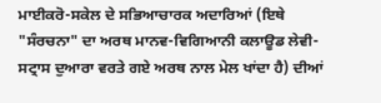ਮਾਈਕਰੋ-ਸਕੇਲ ਦੇ ਸਭਿਆਚਾਰਕ ਅਦਾਰਿਆਂ (ਇਥੇ "ਸੰਰਚਨਾ" ਦਾ ਅਰਥ ਮਾਨਵ-ਵਿਗਿਆਨੀ ਕਲਾਊਡ ਲੇਵੀ-ਸਟ੍ਰਾਸ ਦੁਆਰਾ ਵਰਤੇ ਗਏ ਅਰਥ ਨਾਲ ਮੇਲ ਖਾਂਦਾ ਹੈ) ਦੀਆਂ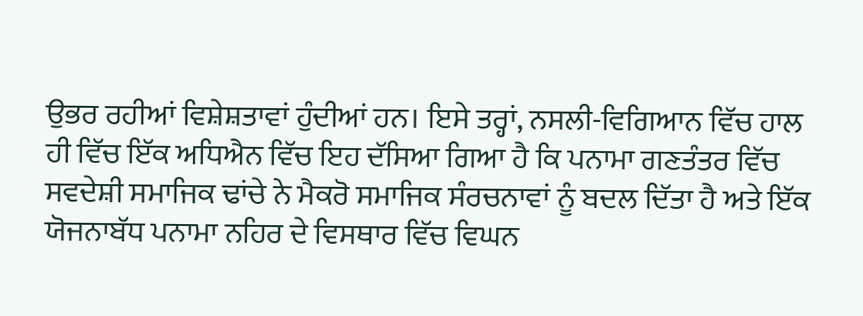ਉਭਰ ਰਹੀਆਂ ਵਿਸ਼ੇਸ਼ਤਾਵਾਂ ਹੁੰਦੀਆਂ ਹਨ। ਇਸੇ ਤਰ੍ਹਾਂ, ਨਸਲੀ-ਵਿਗਿਆਨ ਵਿੱਚ ਹਾਲ ਹੀ ਵਿੱਚ ਇੱਕ ਅਧਿਐਨ ਵਿੱਚ ਇਹ ਦੱਸਿਆ ਗਿਆ ਹੈ ਕਿ ਪਨਾਮਾ ਗਣਤੰਤਰ ਵਿੱਚ ਸਵਦੇਸ਼ੀ ਸਮਾਜਿਕ ਢਾਂਚੇ ਨੇ ਮੈਕਰੋ ਸਮਾਜਿਕ ਸੰਰਚਨਾਵਾਂ ਨੂੰ ਬਦਲ ਦਿੱਤਾ ਹੈ ਅਤੇ ਇੱਕ ਯੋਜਨਾਬੱਧ ਪਨਾਮਾ ਨਹਿਰ ਦੇ ਵਿਸਥਾਰ ਵਿੱਚ ਵਿਘਨ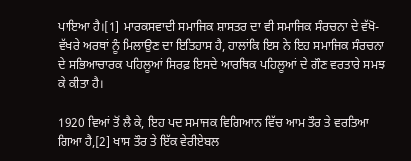ਪਾਇਆ ਹੈ।[1] ਮਾਰਕਸਵਾਦੀ ਸਮਾਜਿਕ ਸ਼ਾਸਤਰ ਦਾ ਵੀ ਸਮਾਜਿਕ ਸੰਰਚਨਾ ਦੇ ਵੱਖੋ-ਵੱਖਰੇ ਅਰਥਾਂ ਨੂੰ ਮਿਲਾਉਣ ਦਾ ਇਤਿਹਾਸ ਹੈ, ਹਾਲਾਂਕਿ ਇਸ ਨੇ ਇਹ ਸਮਾਜਿਕ ਸੰਰਚਨਾ ਦੇ ਸਭਿਆਚਾਰਕ ਪਹਿਲੂਆਂ ਸਿਰਫ਼ ਇਸਦੇ ਆਰਥਿਕ ਪਹਿਲੂਆਂ ਦੇ ਗੌਣ ਵਰਤਾਰੇ ਸਮਝ ਕੇ ਕੀਤਾ ਹੈ।

1920 ਵਿਆਂ ਤੋਂ ਲੈ ਕੇ, ਇਹ ਪਦ ਸਮਾਜਕ ਵਿਗਿਆਨ ਵਿੱਚ ਆਮ ਤੌਰ ਤੇ ਵਰਤਿਆ ਗਿਆ ਹੈ,[2] ਖਾਸ ਤੌਰ ਤੇ ਇੱਕ ਵੇਰੀਏਬਲ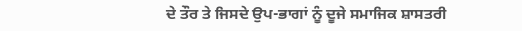ਦੇ ਤੌਰ ਤੇ ਜਿਸਦੇ ਉਪ-ਭਾਗਾਂ ਨੂੰ ਦੂਜੇ ਸਮਾਜਿਕ ਸ਼ਾਸਤਰੀ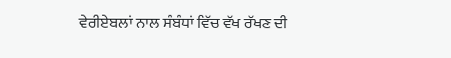ਵੇਰੀਏਬਲਾਂ ਨਾਲ ਸੰਬੰਧਾਂ ਵਿੱਚ ਵੱਖ ਰੱਖਣ ਦੀ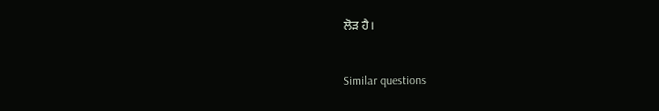ਲੋੜ ਹੈ।

Similar questions